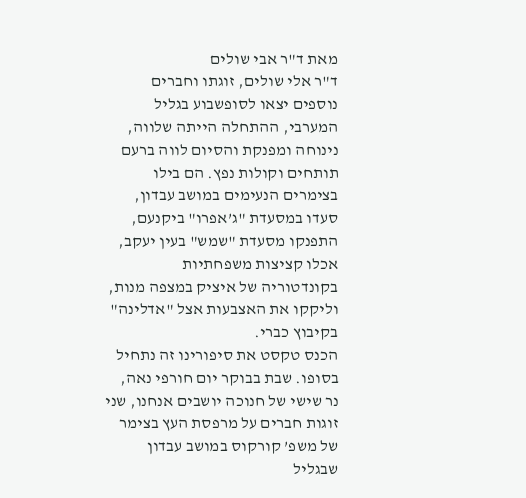מאת ד"ר אבי שולים
ד"ר אלי שולים, זוגתו וחברים נוספים יצאו לסופשבוע בגליל המערבי, ההתחלה הייתה שלווה, נינוחה ומפנקת והסיום לווה ברעם תותחים וקולות נפץ. הם בילו בצימרים הנעימים במושב עבדון, סעדו במסעדת "ג’אפרו" ביקנעם, התפנקו מסעדת "שמש" בעין יעקב, אכלו קציצות משפחתיות בקונדטוריה של איציק במצפה מנות, וליקקו את האצבעות אצל "אדלינה" בקיבוץ כברי.
הכנס טקסט את סיפורינו זה נתחיל בסופו. שבת בבוקר יום חורפי נאה, נר שישי של חנוכה יושבים אנחנו, שני זוגות חברים על מרפסת העץ בצימר של משפ’ קורקוס במושב עבדון שבגליל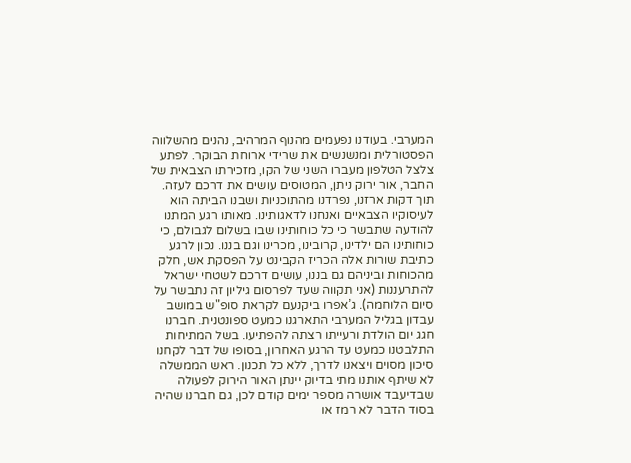המערבי. בעודנו נפעמים מהנוף המרהיב, נהנים מהשלווה הפסטורלית ומנשנשים את שרידי ארוחת הבוקר. לפתע צלצל הטלפון מעברו השני של הקו, מזכירתו הצבאית של החבר, אור ירוק ניתן, המטוסים עושים את דרכם לעזה. תוך דקות ארזנו, נפרדנו מהתוכניות ושבנו הביתה הוא לעיסוקיו הצבאיים ואנחנו לדאגותינו. מאותו רגע המתנו להודעה שתבשר כי כל כוחותינו שבו בשלום לגבולם, כי כוחותינו הם ילדינו, קרובינו, מכרינו וגם בננו. נכון לרגע כתיבת שורות אלה הכריז הקבינט על הפסקת אש, חלק מהכוחות וביניהם גם בננו, עושים דרכם לשטחי ישראל להתרעננות (אני תקווה שעד לפרסום גיליון זה נתבשר על סיום הלוחמה). ג’אפרו ביקנעם לקראת סופ"ש במושב עבדון בגליל המערבי התארגנו כמעט ספונטנית. חברנו חגג יום הולדת ורעייתו רצתה להפתיעו. בשל המתיחות התלבטנו כמעט עד הרגע האחרון, בסופו של דבר לקחנו סיכון מסוים ויצאנו לדרך, ללא כל תכנון. ראש הממשלה לא שיתף אותנו מתי בדיוק יינתן האור הירוק לפעולה שבדיעבד אושרה מספר ימים קודם לכן, גם חברנו שהיה בסוד הדבר לא רמז או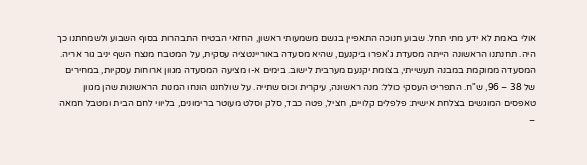אולי באמת לא ידע מתי תחל. שבוע חנוכה התאפיין בגשם משמעותי ראשון, החזאי הבטיח התבהרות בסוף השבוע ולשמחתנו כך היה. תחנתנו הראשונה הייתה מסעדת ג’אפרו ביקנעם, שהיא מסעדה באוריינטציה עסקית, על המטבח מנצח השף יניב גור אריה. המסעדה ממוקמת במבנה תעשייתי, בצומת יקנעם מערבית לישוב. בימים א-ו מציעה המסעדה מגוון ארוחות עסקיות, במחירים של 38 – 96, ש"ח. התפריט העסקי כולל: מנה ראשונה, עיקרית וכוס שתייה. על שולחננו הונחו המנות הראשונות שהן מגוון טאפסים המוגשים בצלחת אישית: פלפלים קלויים, חציל, פטה כבד, סלק וסלט מעוטר ברימונים, בליווי לחם הבית ומטבל חמאה –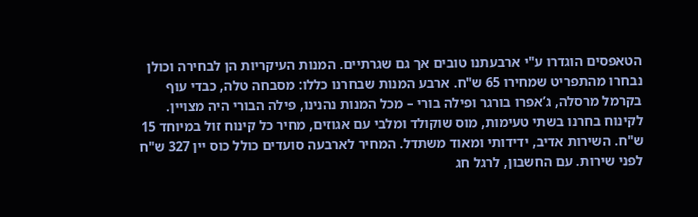הטאפסים הוגדרו ע"י ארבעתנו טובים אך גם שגרתיים. המנות העיקריות הן לבחירה וכולן נבחרו מהתפריט שמחירו 65 ש"ח. ארבע המנות שבחרנו כללו: מסבחה טלה, כבדי עוף בקרמל מרסלה, ג’אפרו בורגר ופילה בורי – מכל המנות נהנינו, פילה הבורי היה מצויין. לקינוח בחרנו בשתי טעימות, מוס שוקולד ומלבי עם אגוזים, מחיר כל קינוח זול במיוחד 15 ש"ח. השירות אדיב, ידידותי ומאוד משתדל. המחיר לארבעה סועדים כולל כוס יין 327 ש"ח לפני שירות. עם החשבון, לרגל חג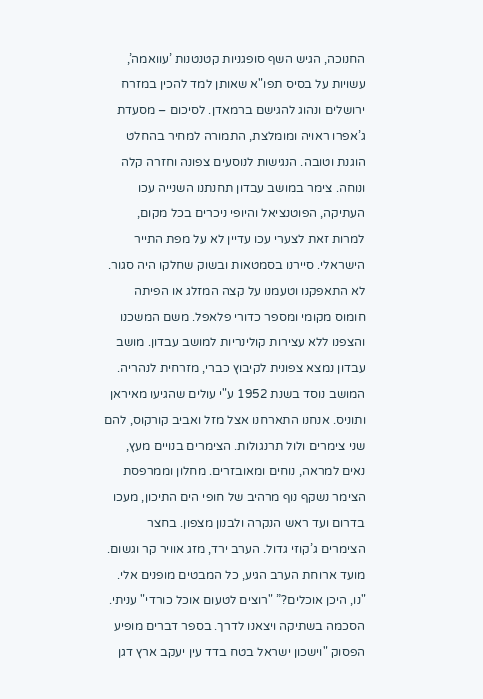החנוכה, הגיש השף סופגניות קטנטנות ’עוואמה’, עשויות על בסיס תפו"א שאותן למד להכין במזרח ירושלים ונהוג להגישם ברמאדן. לסיכום – מסעדת ג’אפרו ראויה ומומלצת, התמורה למחיר בהחלט הוגנת וטובה. הנגישות לנוסעים צפונה וחזרה קלה ונוחה. צימר במושב עבדון תחנתנו השנייה עכו העתיקה, הפוטנציאל והיופי ניכרים בכל מקום, למרות זאת לצערי עכו עדיין לא על מפת התייר הישראלי. סיירנו בסמטאות ובשוק שחלקו היה סגור. לא התאפקנו וטעמנו על קצה המזלג או הפיתה חומוס מקומי ומספר כדורי פלאפל. משם המשכנו והצפנו ללא עצירות קולינריות למושב עבדון. מושב עבדון נמצא צפונית לקיבוץ כברי, מזרחית לנהריה. המושב נוסד בשנת 1952 ע"י עולים שהגיעו מאיראן ותוניס. אנחנו התארחנו אצל מזל ואביב קורקוס, להם שני צימרים ולול תרנגולות. הצימרים בנויים מעץ, נאים למראה, נוחים ומאובזרים. מחלון וממרפסת הצימר נשקף נוף מרהיב של חופי הים התיכון, מעכו בדרום ועד ראש הנקרה ולבנון מצפון. בחצר הצימרים ג’קוזי גדול. הערב ירד, מזג אוויר קר וגשום. מועד ארוחת הערב הגיע, כל המבטים מופנים אלי. "נו, היכן אוכלים?” "רוצים לטעום אוכל כורדי" עניתי. הסכמה בשתיקה ויצאנו לדרך. בספר דברים מופיע הפסוק "וישכון ישראל בטח בדד עין יעקב ארץ דגן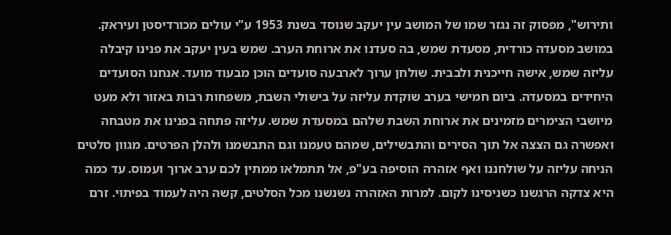ותירוש", מפסוק זה נגזר שמו של המושב עין יעקב שנוסד בשנת 1953 ע"י עולים מכורדיסטן ועיראק. במושב מסעדה כורדית, מסעדת שמש, בה סעדנו את ארוחת הערב. שמש בעין יעקב את פנינו קיבלה עליזה שמש, אישה חייכנית ולבבית. שולחן ערוך לארבעה סועדים הוכן מבעוד מועד. אנחנו הסועדים היחידים במסעדה. ביום חמישי בערב שוקדת עליזה על בישולי השבת, משפחות רבות באזור ולא מעט מיושבי הצימרים מזמינים את ארוחת השבת שלהם במסעדת שמש. עליזה פתחה בפנינו את מטבחה ואפשרה גם הצצה אל תוך הסירים והתבשילים, שמהם טעמנו וגם התבשמנו ולהלן הפרטים. מגוון סלטים הניחה עליזה על שולחננו ואף אזהרה הוסיפה בע"פ, אל תתמלאו ממתין לכם ערב ארוך ועמוס. עד כמה היא צדקה הרגשנו כשניסינו לקום. למרות האזהרה נשנשנו מכל הסלטים, קשה היה לעמוד בפיתוי. זרם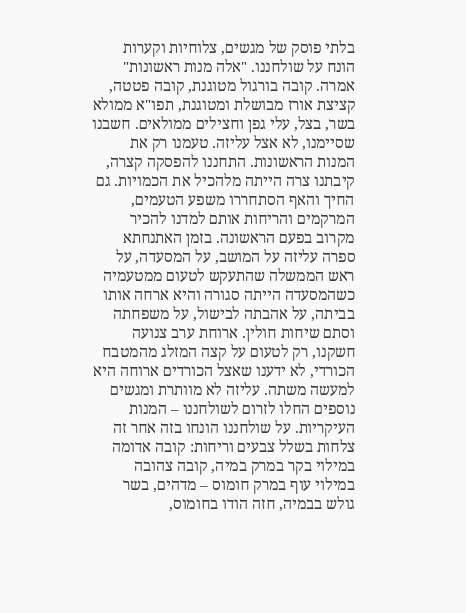בלתי פוסק של מגשים, צלוחיות וקערות הונח על שולחננו. "אלה מנות ראשונות" אמרה. קובה בורגול מטוגנת, קובה פטטה, קציצת אורז מבושלת ומטוגנת, תפו"א ממולא בשר, בצל, עלי גפן וחצילים ממולאים. חשבנו שסיימנו, לא אצל עליזה. טעמנו רק את המנות הראשונות. התחננו להפסקה קצרה, קיבתנו צרה הייתה מלהכיל את הכמויות. גם החיך והאף הסתחררו משפע הטעמים, המרקמים והריחות אותם למדנו להכיר מקרוב בפעם הראשונה. בזמן האתנחתא ספרה עליזה על המושב, על המסעדה, על ראש הממשלה שהתעקש לטעום ממטעמיה כשהמסעדה הייתה סגורה והיא ארחה אותו בביתה, על אהבתה לבישול, על משפחתה וסתם שיחות חולין. ארוחת ערב צנועה חשקנו, רק לטעום על קצה המזלג מהמטבח הכורדי, לא ידענו שאצל הכורדים ארוחה היא למעשה משתה. עליזה לא מוותרת ומגשים נוספים החלו לזרום לשולחננו – המנות העיקריות. על שולחננו הונחו בזה אחר זה צלחות בשלל צבעים וריחות: קובה אדומה במילוי בקר במרק במיה, קובה צהובה במילוי עוף במרק חומוס – מדהים, בשר גולש בבמיה, חזה הודו בחומוס,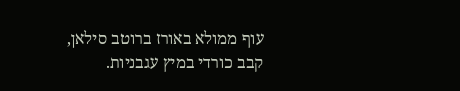עוף ממולא באורז ברוטב סילאן, קבב כורדי במיץ עגבניות.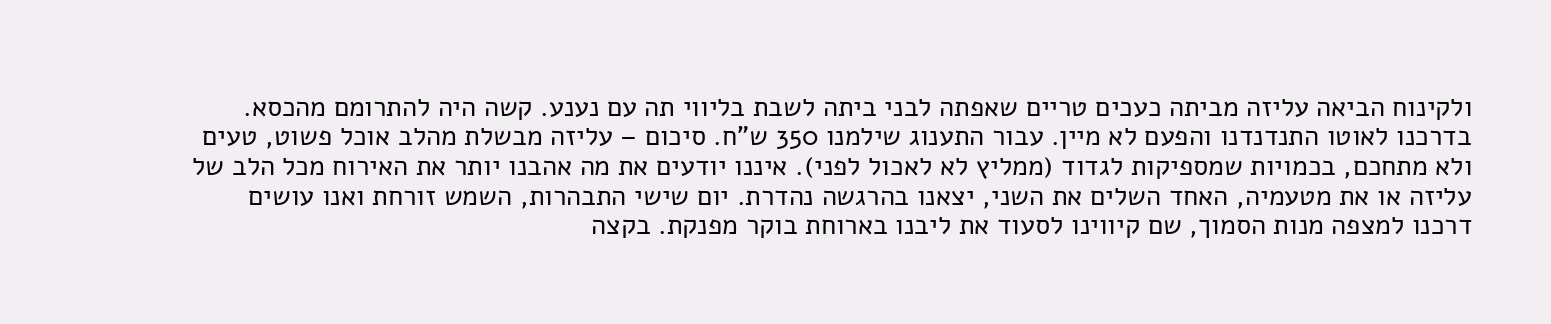ולקינוח הביאה עליזה מביתה כעכים טריים שאפתה לבני ביתה לשבת בליווי תה עם נענע. קשה היה להתרומם מהכסא. בדרכנו לאוטו התנדנדנו והפעם לא מיין. עבור התענוג שילמנו 350 ש"ח. סיכום – עליזה מבשלת מהלב אוכל פשוט, טעים ולא מתחכם, בכמויות שמספיקות לגדוד (ממליץ לא לאכול לפני). איננו יודעים את מה אהבנו יותר את האירוח מכל הלב של עליזה או את מטעמיה, האחד השלים את השני, יצאנו בהרגשה נהדרת. יום שישי התבהרות, השמש זורחת ואנו עושים דרכנו למצפה מנות הסמוך, שם קיווינו לסעוד את ליבנו בארוחת בוקר מפנקת. בקצה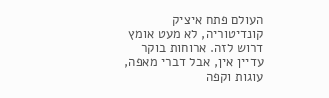העולם פתח איציק קונדיטוריה, לא מעט אומץ דרוש לזה. ארוחות בוקר עדיין אין, אבל דברי מאפה, עוגות וקפה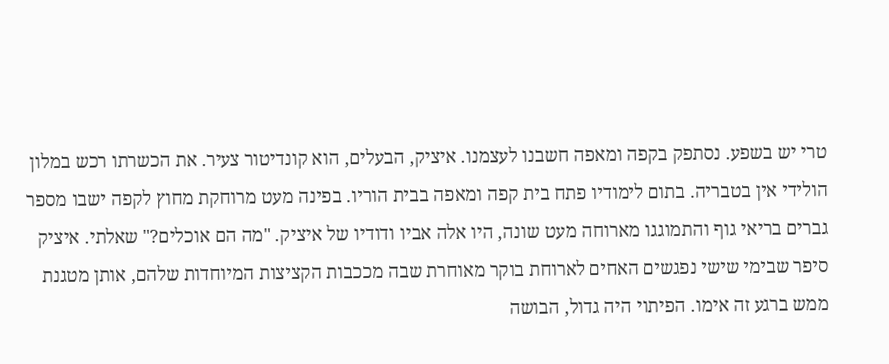טרי יש בשפע. נסתפק בקפה ומאפה חשבנו לעצמנו. איציק, הבעלים, הוא קונדיטור צעיר. את הכשרתו רכש במלון הולידי אין בטבריה. בתום לימודיו פתח בית קפה ומאפה בבית הוריו. בפינה מעט מרוחקת מחוץ לקפה ישבו מספר גברים בריאי גוף והתמוגגו מארוחה מעט שונה, היו אלה אביו ודודיו של איציק. "מה הם אוכלים?" שאלתי. איציק סיפר שבימי שישי נפגשים האחים לארוחת בוקר מאוחרת שבה מככבות הקציצות המיוחדות שלהם, אותן מטגנת ממש ברגע זה אימו. הפיתוי היה גדול, הבושה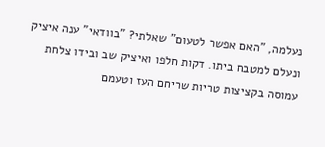נעלמה, "האם אפשר לטעום" שאלתי? "בוודאי" ענה איציק ונעלם למטבח ביתו. דקות חלפו ואיציק שב ובידו צלחת עמוסה בקציצות טריות שריחם העז וטעמם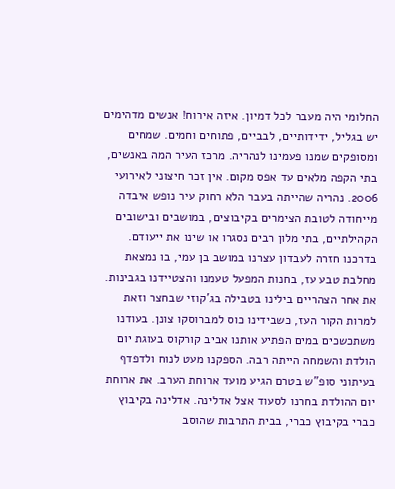החלומי היה מעבר לכל דמיון. איזה אירוח! אנשים מדהימים יש בגליל, ידידותיים, לבביים, פתוחים וחמים. שמחים ומסופקים שמנו פעמינו לנהריה. מרכז העיר המה באנשים, בתי הקפה מלאים עד אפס מקום. אין זכר חיצוני לאירועי 2006. נהריה שהייתה בעבר הלא רחוק עיר נופש איבדה מייחודה לטובת הצימרים בקיבוצים, במושבים ובישובים הקהילתיים, בתי מלון רבים נסגרו או שינו את ייעודם. בדרכנו חזרה לעבדון עצרנו במושב בן עמי, בו נמצאת מחלבת טבע עז, בחנות המפעל טעמנו והצטיידנו בגבינות. את אחר הצהריים בילינו בטבילה בג’קוזי שבחצר וזאת למרות הקור העז, כשבידינו כוס למברוסקו צונן. בעודנו משתכשכים במים הפתיע אותנו אביב קורקוס בעוגת יום הולדת והשמחה הייתה רבה. הספקנו מעט לנוח ולדפדף בעיתוני סופ"ש בטרם הגיע מועד ארוחת הערב. את ארוחת יום ההולדת בחרנו לסעוד אצל אדלינה. אדלינה בקיבוץ כברי בקיבוץ כברי, בבית התרבות שהוסב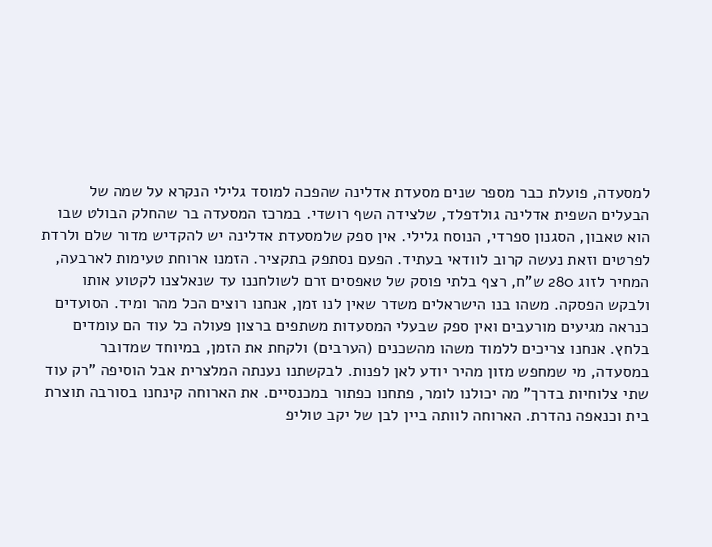למסעדה, פועלת כבר מספר שנים מסעדת אדלינה שהפכה למוסד גלילי הנקרא על שמה של הבעלים השפית אדלינה גולדפלד, שלצידה השף רושדי. במרכז המסעדה בר שהחלק הבולט שבו הוא טאבון, הסגנון ספרדי, הנוסח גלילי. אין ספק שלמסעדת אדלינה יש להקדיש מדור שלם ולרדת לפרטים וזאת נעשה קרוב לוודאי בעתיד. הפעם נסתפק בתקציר. הזמנו ארוחת טעימות לארבעה, המחיר לזוג 280 ש"ח, רצף בלתי פוסק של טאפסים זרם לשולחננו עד שנאלצנו לקטוע אותו ולבקש הפסקה. משהו בנו הישראלים משדר שאין לנו זמן, אנחנו רוצים הכל מהר ומיד. הסועדים כנראה מגיעים מורעבים ואין ספק שבעלי המסעדות משתפים ברצון פעולה כל עוד הם עומדים בלחץ. אנחנו צריכים ללמוד משהו מהשכנים (הערבים) ולקחת את הזמן, במיוחד שמדובר במסעדה, מי שמחפש מזון מהיר יודע לאן לפנות. לבקשתנו נענתה המלצרית אבל הוסיפה "רק עוד שתי צלוחיות בדרך" מה יכולנו לומר, פתחנו כפתור במכנסיים. את הארוחה קינחנו בסורבה תוצרת בית וכנאפה נהדרת. הארוחה לוותה ביין לבן של יקב טוליפ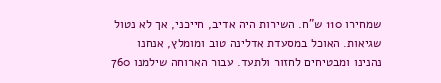שמחירו 110 ש"ח. השירות היה אדיב, חייכני, אך לא נטול שגיאות. האוכל במסעדת אדלינה טוב ומומלץ, אנחנו נהנינו ומבטיחים לחזור ולתעד. עבור הארוחה שילמנו 760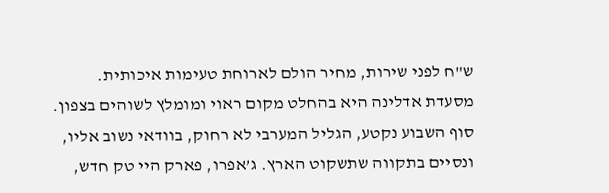ש"ח לפני שירות, מחיר הולם לארוחת טעימות איכותית. מסעדת אדלינה היא בהחלט מקום ראוי ומומלץ לשוהים בצפון. סוף השבוע נקטע, הגליל המערבי לא רחוק, בוודאי נשוב אליו, ונסיים בתקווה שתשקוט הארץ. ג’אפרו, פארק היי טק חדש,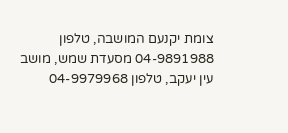צומת יקנעם המושבה, טלפון 04-9891988 מסעדת שמש, מושב עין יעקב, טלפון 04-9979968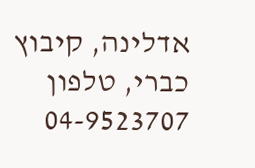אדלינה, קיבוץ כברי, טלפון 04-9523707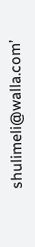shulimeli@walla.com’